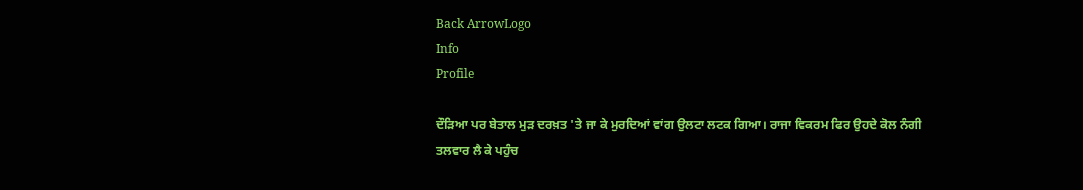Back ArrowLogo
Info
Profile

ਦੌੜਿਆ ਪਰ ਬੇਤਾਲ ਮੁੜ ਦਰਖ਼ਤ 'ਤੇ ਜਾ ਕੇ ਮੁਰਦਿਆਂ ਵਾਂਗ ਉਲਟਾ ਲਟਕ ਗਿਆ। ਰਾਜਾ ਵਿਕਰਮ ਫਿਰ ਉਹਦੇ ਕੋਲ ਨੰਗੀ ਤਲਵਾਰ ਲੈ ਕੇ ਪਹੁੰਚ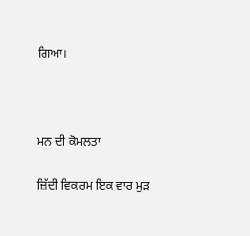ਗਿਆ।



ਮਨ ਦੀ ਕੋਮਲਤਾ

ਜ਼ਿੱਦੀ ਵਿਕਰਮ ਇਕ ਵਾਰ ਮੁੜ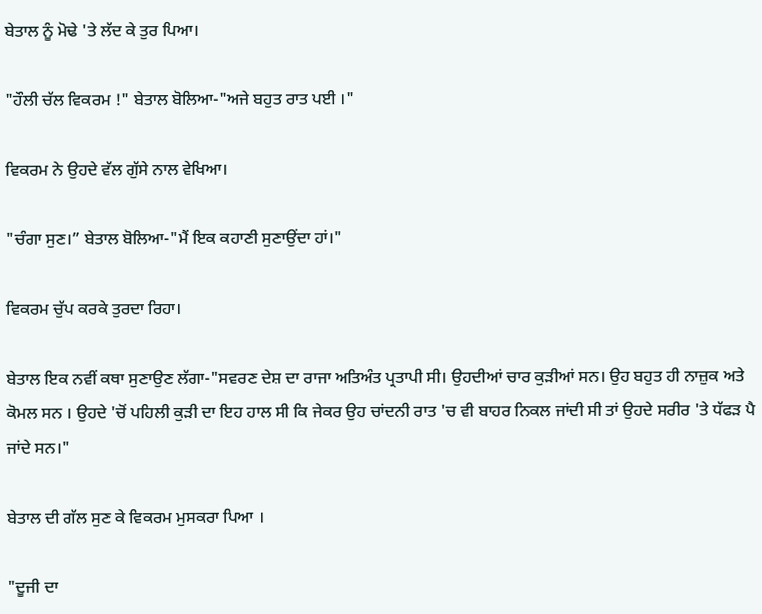ਬੇਤਾਲ ਨੂੰ ਮੋਢੇ 'ਤੇ ਲੱਦ ਕੇ ਤੁਰ ਪਿਆ।

"ਹੌਲੀ ਚੱਲ ਵਿਕਰਮ !" ਬੇਤਾਲ ਬੋਲਿਆ-"ਅਜੇ ਬਹੁਤ ਰਾਤ ਪਈ ।"

ਵਿਕਰਮ ਨੇ ਉਹਦੇ ਵੱਲ ਗੁੱਸੇ ਨਾਲ ਵੇਖਿਆ।

"ਚੰਗਾ ਸੁਣ।” ਬੇਤਾਲ ਬੋਲਿਆ-"ਮੈਂ ਇਕ ਕਹਾਣੀ ਸੁਣਾਉਂਦਾ ਹਾਂ।"

ਵਿਕਰਮ ਚੁੱਪ ਕਰਕੇ ਤੁਰਦਾ ਰਿਹਾ।

ਬੇਤਾਲ ਇਕ ਨਵੀਂ ਕਥਾ ਸੁਣਾਉਣ ਲੱਗਾ-"ਸਵਰਣ ਦੇਸ਼ ਦਾ ਰਾਜਾ ਅਤਿਅੰਤ ਪ੍ਰਤਾਪੀ ਸੀ। ਉਹਦੀਆਂ ਚਾਰ ਕੁੜੀਆਂ ਸਨ। ਉਹ ਬਹੁਤ ਹੀ ਨਾਜ਼ੁਕ ਅਤੇ ਕੋਮਲ ਸਨ । ਉਹਦੇ 'ਚੋਂ ਪਹਿਲੀ ਕੁੜੀ ਦਾ ਇਹ ਹਾਲ ਸੀ ਕਿ ਜੇਕਰ ਉਹ ਚਾਂਦਨੀ ਰਾਤ 'ਚ ਵੀ ਬਾਹਰ ਨਿਕਲ ਜਾਂਦੀ ਸੀ ਤਾਂ ਉਹਦੇ ਸਰੀਰ 'ਤੇ ਧੱਫੜ ਪੈ ਜਾਂਦੇ ਸਨ।"

ਬੇਤਾਲ ਦੀ ਗੱਲ ਸੁਣ ਕੇ ਵਿਕਰਮ ਮੁਸਕਰਾ ਪਿਆ ।

"ਦੂਜੀ ਦਾ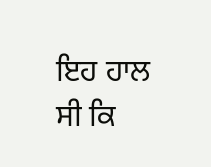ਇਹ ਹਾਲ ਸੀ ਕਿ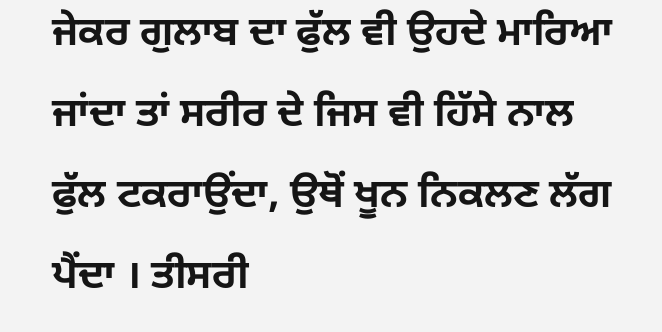ਜੇਕਰ ਗੁਲਾਬ ਦਾ ਫੁੱਲ ਵੀ ਉਹਦੇ ਮਾਰਿਆ ਜਾਂਦਾ ਤਾਂ ਸਰੀਰ ਦੇ ਜਿਸ ਵੀ ਹਿੱਸੇ ਨਾਲ ਫੁੱਲ ਟਕਰਾਉਂਦਾ, ਉਥੋਂ ਖੂਨ ਨਿਕਲਣ ਲੱਗ ਪੈਂਦਾ । ਤੀਸਰੀ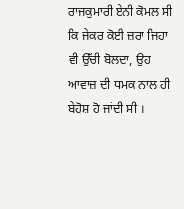ਰਾਜਕੁਮਾਰੀ ਏਨੀ ਕੋਮਲ ਸੀ ਕਿ ਜੇਕਰ ਕੋਈ ਜ਼ਰਾ ਜਿਹਾ ਵੀ ਉੱਚੀ ਬੋਲਦਾ, ਉਹ ਆਵਾਜ਼ ਦੀ ਧਮਕ ਨਾਲ ਹੀ ਬੇਹੋਸ਼ ਹੋ ਜਾਂਦੀ ਸੀ ।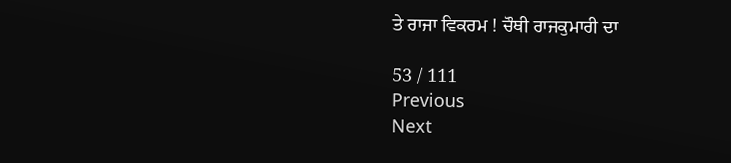ਤੇ ਰਾਜਾ ਵਿਕਰਮ ! ਚੌਥੀ ਰਾਜਕੁਮਾਰੀ ਦਾ

53 / 111
Previous
Next